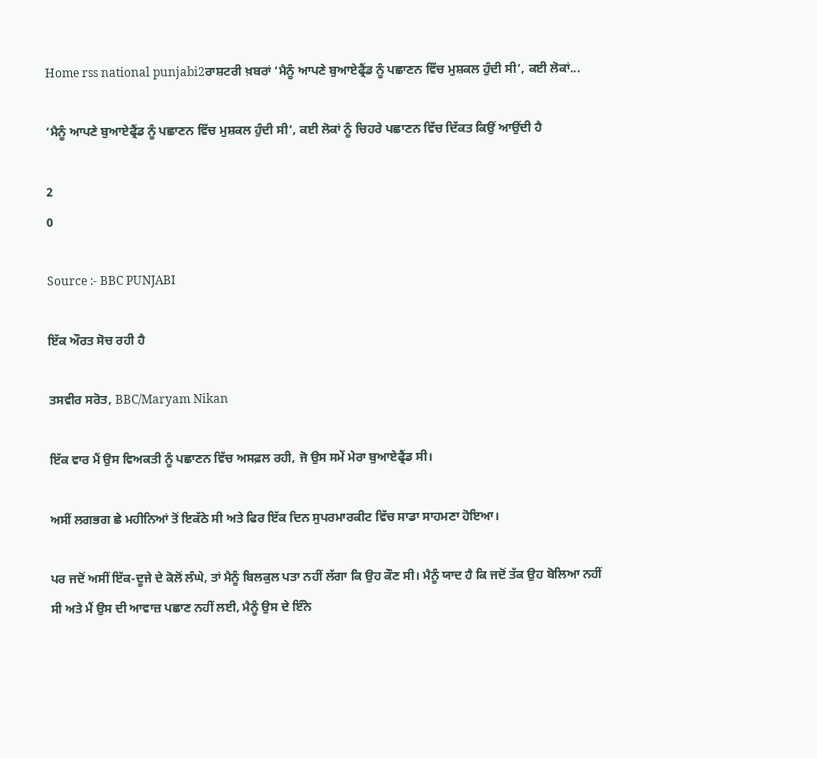Home rss national punjabi2ਰਾਸ਼ਟਰੀ ਖ਼ਬਰਾਂ ‘ਮੈਨੂੰ ਆਪਣੇ ਬੁਆਏਫ੍ਰੈਂਡ ਨੂੰ ਪਛਾਣਨ ਵਿੱਚ ਮੁਸ਼ਕਲ ਹੁੰਦੀ ਸੀ’, ਕਈ ਲੋਕਾਂ...

‘ਮੈਨੂੰ ਆਪਣੇ ਬੁਆਏਫ੍ਰੈਂਡ ਨੂੰ ਪਛਾਣਨ ਵਿੱਚ ਮੁਸ਼ਕਲ ਹੁੰਦੀ ਸੀ’, ਕਈ ਲੋਕਾਂ ਨੂੰ ਚਿਹਰੇ ਪਛਾਣਨ ਵਿੱਚ ਦਿੱਕਤ ਕਿਉਂ ਆਉਂਦੀ ਹੈ

2
0

Source :- BBC PUNJABI

ਇੱਕ ਔਰਤ ਸੋਚ ਰਹੀ ਹੈ

ਤਸਵੀਰ ਸਰੋਤ, BBC/Maryam Nikan

ਇੱਕ ਵਾਰ ਮੈਂ ਉਸ ਵਿਅਕਤੀ ਨੂੰ ਪਛਾਣਨ ਵਿੱਚ ਅਸਫ਼ਲ ਰਹੀ, ਜੋ ਉਸ ਸਮੇਂ ਮੇਰਾ ਬੁਆਏਫ੍ਰੈਂਡ ਸੀ।

ਅਸੀਂ ਲਗਭਗ ਛੇ ਮਹੀਨਿਆਂ ਤੋਂ ਇਕੱਠੇ ਸੀ ਅਤੇ ਫਿਰ ਇੱਕ ਦਿਨ ਸੁਪਰਮਾਰਕੀਟ ਵਿੱਚ ਸਾਡਾ ਸਾਹਮਣਾ ਹੋਇਆ।

ਪਰ ਜਦੋਂ ਅਸੀਂ ਇੱਕ-ਦੂਜੇ ਦੇ ਕੋਲੋਂ ਲੰਘੇ, ਤਾਂ ਮੈਨੂੰ ਬਿਲਕੁਲ ਪਤਾ ਨਹੀਂ ਲੱਗਾ ਕਿ ਉਹ ਕੌਣ ਸੀ। ਮੈਨੂੰ ਯਾਦ ਹੈ ਕਿ ਜਦੋਂ ਤੱਕ ਉਹ ਬੋਲਿਆ ਨਹੀਂ ਸੀ ਅਤੇ ਮੈਂ ਉਸ ਦੀ ਆਵਾਜ਼ ਪਛਾਣ ਨਹੀਂ ਲਈ, ਮੈਨੂੰ ਉਸ ਦੇ ਇੰਨੇ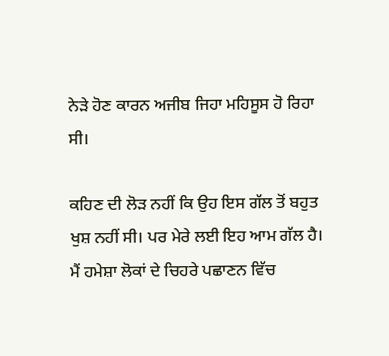ਨੇੜੇ ਹੋਣ ਕਾਰਨ ਅਜੀਬ ਜਿਹਾ ਮਹਿਸੂਸ ਹੋ ਰਿਹਾ ਸੀ।

ਕਹਿਣ ਦੀ ਲੋੜ ਨਹੀਂ ਕਿ ਉਹ ਇਸ ਗੱਲ ਤੋਂ ਬਹੁਤ ਖੁਸ਼ ਨਹੀਂ ਸੀ। ਪਰ ਮੇਰੇ ਲਈ ਇਹ ਆਮ ਗੱਲ ਹੈ। ਮੈਂ ਹਮੇਸ਼ਾ ਲੋਕਾਂ ਦੇ ਚਿਹਰੇ ਪਛਾਣਨ ਵਿੱਚ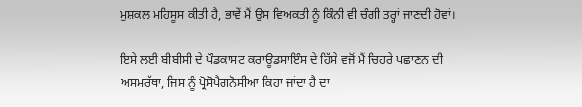ਮੁਸ਼ਕਲ ਮਹਿਸੂਸ ਕੀਤੀ ਹੈ, ਭਾਵੇਂ ਮੈਂ ਉਸ ਵਿਅਕਤੀ ਨੂੰ ਕਿੰਨੀ ਵੀ ਚੰਗੀ ਤਰ੍ਹਾਂ ਜਾਣਦੀ ਹੋਵਾਂ।

ਇਸੇ ਲਈ ਬੀਬੀਸੀ ਦੇ ਪੌਡਕਾਸਟ ਕਰਾਊਡਸਾਇੰਸ ਦੇ ਹਿੱਸੇ ਵਜੋਂ ਮੈਂ ਚਿਹਰੇ ਪਛਾਣਨ ਦੀ ਅਸਮਰੱਥਾ, ਜਿਸ ਨੂੰ ਪ੍ਰੋਸੋਪੈਗਨੋਸੀਆ ਕਿਹਾ ਜਾਂਦਾ ਹੈ ਦਾ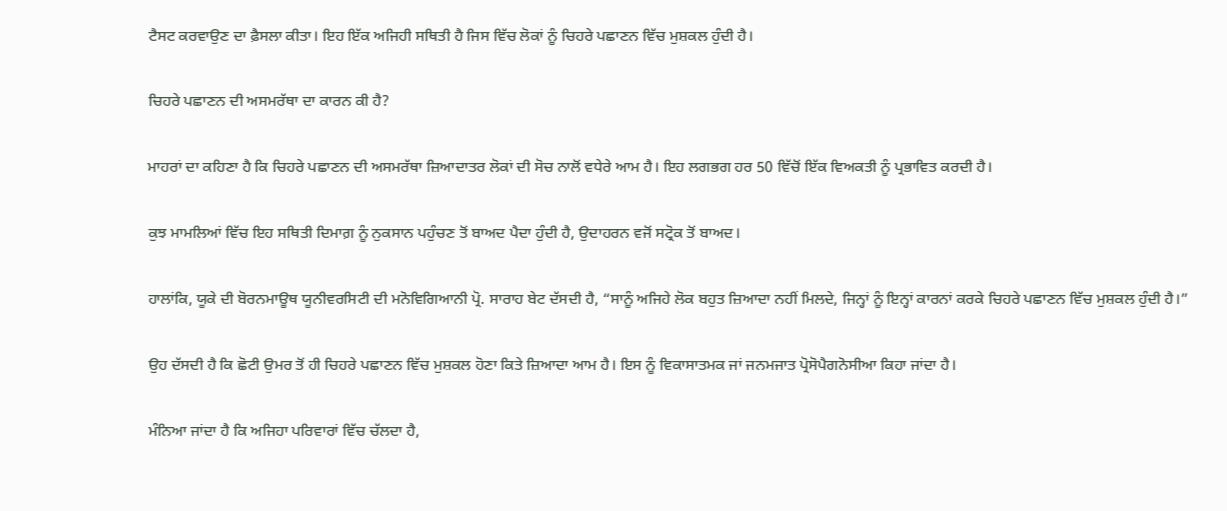ਟੈਸਟ ਕਰਵਾਉਣ ਦਾ ਫ਼ੈਸਲਾ ਕੀਤਾ। ਇਹ ਇੱਕ ਅਜਿਹੀ ਸਥਿਤੀ ਹੈ ਜਿਸ ਵਿੱਚ ਲੋਕਾਂ ਨੂੰ ਚਿਹਰੇ ਪਛਾਣਨ ਵਿੱਚ ਮੁਸ਼ਕਲ ਹੁੰਦੀ ਹੈ।

ਚਿਹਰੇ ਪਛਾਣਨ ਦੀ ਅਸਮਰੱਥਾ ਦਾ ਕਾਰਨ ਕੀ ਹੈ?

ਮਾਹਰਾਂ ਦਾ ਕਹਿਣਾ ਹੈ ਕਿ ਚਿਹਰੇ ਪਛਾਣਨ ਦੀ ਅਸਮਰੱਥਾ ਜ਼ਿਆਦਾਤਰ ਲੋਕਾਂ ਦੀ ਸੋਚ ਨਾਲੋਂ ਵਧੇਰੇ ਆਮ ਹੈ। ਇਹ ਲਗਭਗ ਹਰ 50 ਵਿੱਚੋਂ ਇੱਕ ਵਿਅਕਤੀ ਨੂੰ ਪ੍ਰਭਾਵਿਤ ਕਰਦੀ ਹੈ।

ਕੁਝ ਮਾਮਲਿਆਂ ਵਿੱਚ ਇਹ ਸਥਿਤੀ ਦਿਮਾਗ਼ ਨੂੰ ਨੁਕਸਾਨ ਪਹੁੰਚਣ ਤੋਂ ਬਾਅਦ ਪੈਦਾ ਹੁੰਦੀ ਹੈ, ਉਦਾਹਰਨ ਵਜੋਂ ਸਟ੍ਰੋਕ ਤੋਂ ਬਾਅਦ।

ਹਾਲਾਂਕਿ, ਯੂਕੇ ਦੀ ਬੋਰਨਮਾਊਥ ਯੂਨੀਵਰਸਿਟੀ ਦੀ ਮਨੋਵਿਗਿਆਨੀ ਪ੍ਰੋ. ਸਾਰਾਹ ਬੇਟ ਦੱਸਦੀ ਹੈ, “ਸਾਨੂੰ ਅਜਿਹੇ ਲੋਕ ਬਹੁਤ ਜ਼ਿਆਦਾ ਨਹੀਂ ਮਿਲਦੇ, ਜਿਨ੍ਹਾਂ ਨੂੰ ਇਨ੍ਹਾਂ ਕਾਰਨਾਂ ਕਰਕੇ ਚਿਹਰੇ ਪਛਾਣਨ ਵਿੱਚ ਮੁਸ਼ਕਲ ਹੁੰਦੀ ਹੈ।”

ਉਹ ਦੱਸਦੀ ਹੈ ਕਿ ਛੋਟੀ ਉਮਰ ਤੋਂ ਹੀ ਚਿਹਰੇ ਪਛਾਣਨ ਵਿੱਚ ਮੁਸ਼ਕਲ ਹੋਣਾ ਕਿਤੇ ਜ਼ਿਆਦਾ ਆਮ ਹੈ। ਇਸ ਨੂੰ ਵਿਕਾਸਾਤਮਕ ਜਾਂ ਜਨਮਜਾਤ ਪ੍ਰੋਸੋਪੈਗਨੋਸੀਆ ਕਿਹਾ ਜਾਂਦਾ ਹੈ।

ਮੰਨਿਆ ਜਾਂਦਾ ਹੈ ਕਿ ਅਜਿਹਾ ਪਰਿਵਾਰਾਂ ਵਿੱਚ ਚੱਲਦਾ ਹੈ,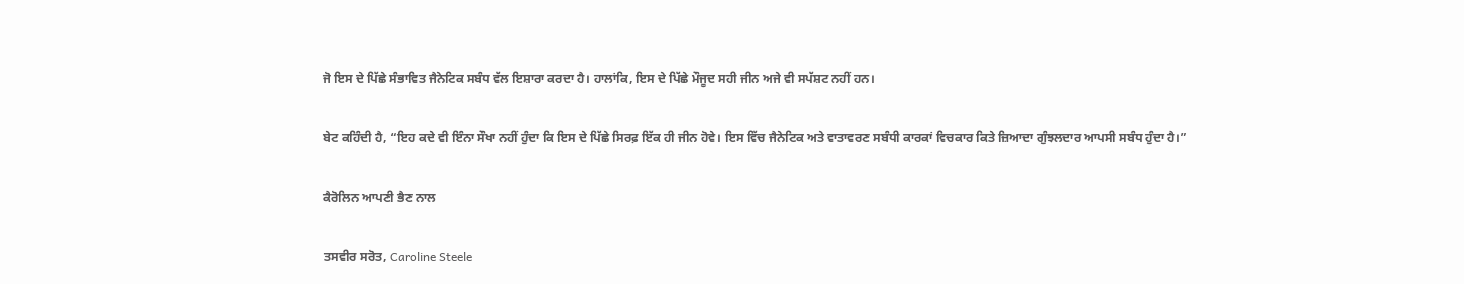ਜੋ ਇਸ ਦੇ ਪਿੱਛੇ ਸੰਭਾਵਿਤ ਜੈਨੇਟਿਕ ਸਬੰਧ ਵੱਲ ਇਸ਼ਾਰਾ ਕਰਦਾ ਹੈ। ਹਾਲਾਂਕਿ, ਇਸ ਦੇ ਪਿੱਛੇ ਮੌਜੂਦ ਸਹੀ ਜੀਨ ਅਜੇ ਵੀ ਸਪੱਸ਼ਟ ਨਹੀਂ ਹਨ।

ਬੇਟ ਕਹਿੰਦੀ ਹੈ, “ਇਹ ਕਦੇ ਵੀ ਇੰਨਾ ਸੌਖਾ ਨਹੀਂ ਹੁੰਦਾ ਕਿ ਇਸ ਦੇ ਪਿੱਛੇ ਸਿਰਫ਼ ਇੱਕ ਹੀ ਜੀਨ ਹੋਵੇ। ਇਸ ਵਿੱਚ ਜੈਨੇਟਿਕ ਅਤੇ ਵਾਤਾਵਰਣ ਸਬੰਧੀ ਕਾਰਕਾਂ ਵਿਚਕਾਰ ਕਿਤੇ ਜ਼ਿਆਦਾ ਗੁੰਝਲਦਾਰ ਆਪਸੀ ਸਬੰਧ ਹੁੰਦਾ ਹੈ।”

ਕੈਰੋਲਿਨ ਆਪਣੀ ਭੈਣ ਨਾਲ

ਤਸਵੀਰ ਸਰੋਤ, Caroline Steele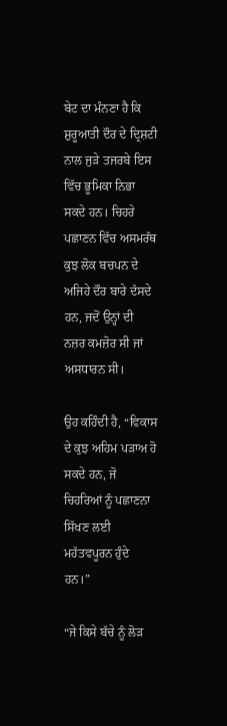ਬੇਟ ਦਾ ਮੰਨਣਾ ਹੈ ਕਿ ਸ਼ੁਰੂਆਤੀ ਦੌਰ ਦੇ ਦ੍ਰਿਸ਼ਟੀ ਨਾਲ ਜੁੜੇ ਤਜਰਬੇ ਇਸ ਵਿੱਚ ਭੂਮਿਕਾ ਨਿਭਾ ਸਕਦੇ ਹਨ। ਚਿਹਰੇ ਪਛਾਣਨ ਵਿੱਚ ਅਸਮਰੱਥ ਕੁਝ ਲੋਕ ਬਚਪਨ ਦੇ ਅਜਿਹੇ ਦੌਰ ਬਾਰੇ ਦੱਸਦੇ ਹਨ, ਜਦੋਂ ਉਨ੍ਹਾਂ ਦੀ ਨਜ਼ਰ ਕਮਜ਼ੋਰ ਸੀ ਜਾਂ ਅਸਧਾਰਨ ਸੀ।

ਉਹ ਕਹਿੰਦੀ ਹੈ, “ਵਿਕਾਸ ਦੇ ਕੁਝ ਅਹਿਮ ਪੜਾਅ ਹੋ ਸਕਦੇ ਹਨ, ਜੋ ਚਿਹਰਿਆਂ ਨੂੰ ਪਛਾਣਨਾ ਸਿੱਖਣ ਲਈ ਮਹੱਤਵਪੂਰਨ ਹੁੰਦੇ ਹਨ।”

“ਜੇ ਕਿਸੇ ਬੱਚੇ ਨੂੰ ਲੋੜ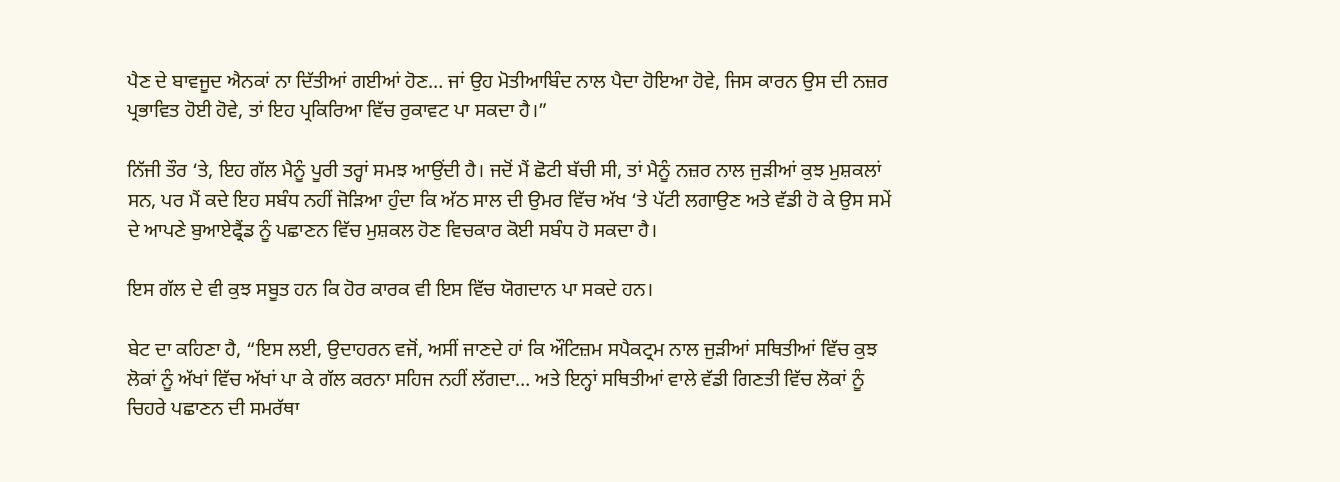ਪੈਣ ਦੇ ਬਾਵਜੂਦ ਐਨਕਾਂ ਨਾ ਦਿੱਤੀਆਂ ਗਈਆਂ ਹੋਣ… ਜਾਂ ਉਹ ਮੋਤੀਆਬਿੰਦ ਨਾਲ ਪੈਦਾ ਹੋਇਆ ਹੋਵੇ, ਜਿਸ ਕਾਰਨ ਉਸ ਦੀ ਨਜ਼ਰ ਪ੍ਰਭਾਵਿਤ ਹੋਈ ਹੋਵੇ, ਤਾਂ ਇਹ ਪ੍ਰਕਿਰਿਆ ਵਿੱਚ ਰੁਕਾਵਟ ਪਾ ਸਕਦਾ ਹੈ।”

ਨਿੱਜੀ ਤੌਰ ‘ਤੇ, ਇਹ ਗੱਲ ਮੈਨੂੰ ਪੂਰੀ ਤਰ੍ਹਾਂ ਸਮਝ ਆਉਂਦੀ ਹੈ। ਜਦੋਂ ਮੈਂ ਛੋਟੀ ਬੱਚੀ ਸੀ, ਤਾਂ ਮੈਨੂੰ ਨਜ਼ਰ ਨਾਲ ਜੁੜੀਆਂ ਕੁਝ ਮੁਸ਼ਕਲਾਂ ਸਨ, ਪਰ ਮੈਂ ਕਦੇ ਇਹ ਸਬੰਧ ਨਹੀਂ ਜੋੜਿਆ ਹੁੰਦਾ ਕਿ ਅੱਠ ਸਾਲ ਦੀ ਉਮਰ ਵਿੱਚ ਅੱਖ ‘ਤੇ ਪੱਟੀ ਲਗਾਉਣ ਅਤੇ ਵੱਡੀ ਹੋ ਕੇ ਉਸ ਸਮੇਂ ਦੇ ਆਪਣੇ ਬੁਆਏਫ੍ਰੈਂਡ ਨੂੰ ਪਛਾਣਨ ਵਿੱਚ ਮੁਸ਼ਕਲ ਹੋਣ ਵਿਚਕਾਰ ਕੋਈ ਸਬੰਧ ਹੋ ਸਕਦਾ ਹੈ।

ਇਸ ਗੱਲ ਦੇ ਵੀ ਕੁਝ ਸਬੂਤ ਹਨ ਕਿ ਹੋਰ ਕਾਰਕ ਵੀ ਇਸ ਵਿੱਚ ਯੋਗਦਾਨ ਪਾ ਸਕਦੇ ਹਨ।

ਬੇਟ ਦਾ ਕਹਿਣਾ ਹੈ, “ਇਸ ਲਈ, ਉਦਾਹਰਨ ਵਜੋਂ, ਅਸੀਂ ਜਾਣਦੇ ਹਾਂ ਕਿ ਔਟਿਜ਼ਮ ਸਪੈਕਟ੍ਰਮ ਨਾਲ ਜੁੜੀਆਂ ਸਥਿਤੀਆਂ ਵਿੱਚ ਕੁਝ ਲੋਕਾਂ ਨੂੰ ਅੱਖਾਂ ਵਿੱਚ ਅੱਖਾਂ ਪਾ ਕੇ ਗੱਲ ਕਰਨਾ ਸਹਿਜ ਨਹੀਂ ਲੱਗਦਾ… ਅਤੇ ਇਨ੍ਹਾਂ ਸਥਿਤੀਆਂ ਵਾਲੇ ਵੱਡੀ ਗਿਣਤੀ ਵਿੱਚ ਲੋਕਾਂ ਨੂੰ ਚਿਹਰੇ ਪਛਾਣਨ ਦੀ ਸਮਰੱਥਾ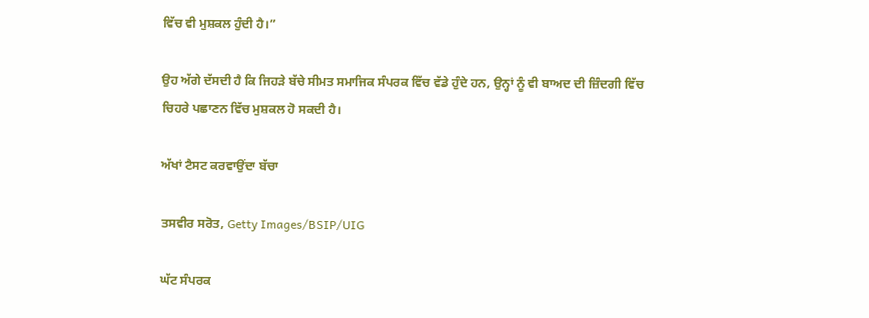ਵਿੱਚ ਵੀ ਮੁਸ਼ਕਲ ਹੁੰਦੀ ਹੈ।”

ਉਹ ਅੱਗੇ ਦੱਸਦੀ ਹੈ ਕਿ ਜਿਹੜੇ ਬੱਚੇ ਸੀਮਤ ਸਮਾਜਿਕ ਸੰਪਰਕ ਵਿੱਚ ਵੱਡੇ ਹੁੰਦੇ ਹਨ, ਉਨ੍ਹਾਂ ਨੂੰ ਵੀ ਬਾਅਦ ਦੀ ਜ਼ਿੰਦਗੀ ਵਿੱਚ ਚਿਹਰੇ ਪਛਾਣਨ ਵਿੱਚ ਮੁਸ਼ਕਲ ਹੋ ਸਕਦੀ ਹੈ।

ਅੱਖਾਂ ਟੈਸਟ ਕਰਵਾਉਂਦਾ ਬੱਚਾ

ਤਸਵੀਰ ਸਰੋਤ, Getty Images/BSIP/UIG

ਘੱਟ ਸੰਪਰਕ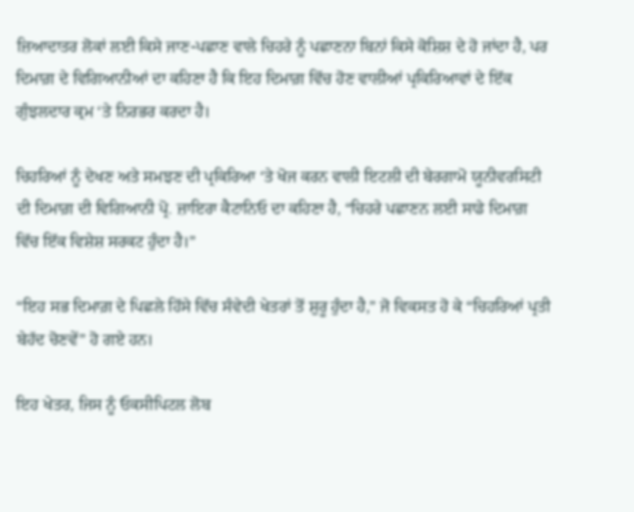ਜ਼ਿਆਦਾਤਰ ਲੋਕਾਂ ਲਈ ਕਿਸੇ ਜਾਣ-ਪਛਾਣ ਵਾਲੇ ਚਿਹਰੇ ਨੂੰ ਪਛਾਣਨਾ ਬਿਨਾਂ ਕਿਸੇ ਕੋਸ਼ਿਸ਼ ਦੇ ਹੋ ਜਾਂਦਾ ਹੈ, ਪਰ ਦਿਮਾਗ਼ ਦੇ ਵਿਗਿਆਨੀਆਂ ਦਾ ਕਹਿਣਾ ਹੈ ਕਿ ਇਹ ਦਿਮਾਗ਼ ਵਿੱਚ ਹੋਣ ਵਾਲੀਆਂ ਪ੍ਰਕਿਰਿਆਵਾਂ ਦੇ ਇੱਕ ਗੁੰਝਲਦਾਰ ਕ੍ਰਮ ‘ਤੇ ਨਿਰਭਰ ਕਰਦਾ ਹੈ।

ਚਿਹਰਿਆਂ ਨੂੰ ਦੇਖਣ ਅਤੇ ਸਮਝਣ ਦੀ ਪ੍ਰਕਿਰਿਆ ‘ਤੇ ਖੋਜ ਕਰਨ ਵਾਲੀ ਇਟਲੀ ਦੀ ਬੇਰਗਾਮੋ ਯੂਨੀਵਰਸਿਟੀ ਦੀ ਦਿਮਾਗ਼ ਦੀ ਵਿਗਿਆਨੀ ਪ੍ਰੋ. ਜ਼ਾਇਰਾ ਕੈਟਾਨਿਓ ਦਾ ਕਹਿਣਾ ਹੈ, “ਚਿਹਰੇ ਪਛਾਣਨ ਲਈ ਸਾਡੇ ਦਿਮਾਗ਼ ਵਿੱਚ ਇੱਕ ਵਿਸ਼ੇਸ਼ ਸਰਕਟ ਹੁੰਦਾ ਹੈ।”

“ਇਹ ਸਭ ਦਿਮਾਗ਼ ਦੇ ਪਿਛਲੇ ਹਿੱਸੇ ਵਿੱਚ ਸੰਵੇਦੀ ਖੇਤਰਾਂ ਤੋਂ ਸ਼ੁਰੂ ਹੁੰਦਾ ਹੈ,” ਜੋ ਵਿਕਸਤ ਹੋ ਕੇ “ਚਿਹਰਿਆਂ ਪ੍ਰਤੀ ਬੇਹੱਦ ਚੋਣਵੇਂ” ਹੋ ਗਏ ਹਨ।

ਇਹ ਖੇਤਰ, ਜਿਸ ਨੂੰ ਓਕਸੀਪਿਟਲ ਲੋਬ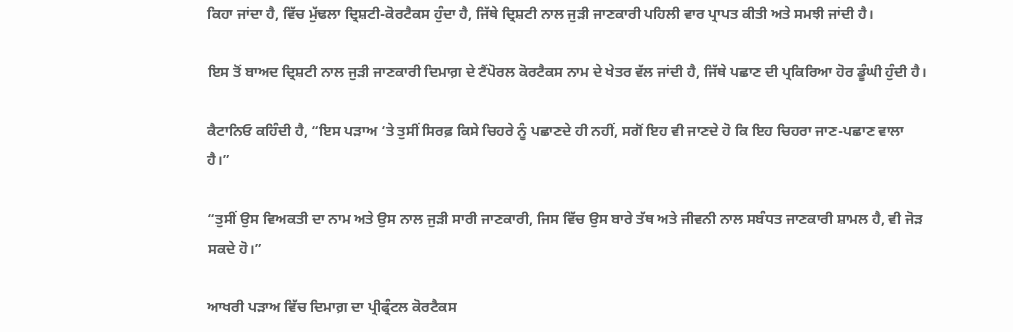ਕਿਹਾ ਜਾਂਦਾ ਹੈ, ਵਿੱਚ ਮੁੱਢਲਾ ਦ੍ਰਿਸ਼ਟੀ-ਕੋਰਟੈਕਸ ਹੁੰਦਾ ਹੈ, ਜਿੱਥੇ ਦ੍ਰਿਸ਼ਟੀ ਨਾਲ ਜੁੜੀ ਜਾਣਕਾਰੀ ਪਹਿਲੀ ਵਾਰ ਪ੍ਰਾਪਤ ਕੀਤੀ ਅਤੇ ਸਮਝੀ ਜਾਂਦੀ ਹੈ।

ਇਸ ਤੋਂ ਬਾਅਦ ਦ੍ਰਿਸ਼ਟੀ ਨਾਲ ਜੁੜੀ ਜਾਣਕਾਰੀ ਦਿਮਾਗ਼ ਦੇ ਟੈਂਪੋਰਲ ਕੋਰਟੈਕਸ ਨਾਮ ਦੇ ਖੇਤਰ ਵੱਲ ਜਾਂਦੀ ਹੈ, ਜਿੱਥੇ ਪਛਾਣ ਦੀ ਪ੍ਰਕਿਰਿਆ ਹੋਰ ਡੂੰਘੀ ਹੁੰਦੀ ਹੈ।

ਕੈਟਾਨਿਓ ਕਹਿੰਦੀ ਹੈ, “ਇਸ ਪੜਾਅ ‘ਤੇ ਤੁਸੀਂ ਸਿਰਫ਼ ਕਿਸੇ ਚਿਹਰੇ ਨੂੰ ਪਛਾਣਦੇ ਹੀ ਨਹੀਂ, ਸਗੋਂ ਇਹ ਵੀ ਜਾਣਦੇ ਹੋ ਕਿ ਇਹ ਚਿਹਰਾ ਜਾਣ-ਪਛਾਣ ਵਾਲਾ ਹੈ।”

“ਤੁਸੀਂ ਉਸ ਵਿਅਕਤੀ ਦਾ ਨਾਮ ਅਤੇ ਉਸ ਨਾਲ ਜੁੜੀ ਸਾਰੀ ਜਾਣਕਾਰੀ, ਜਿਸ ਵਿੱਚ ਉਸ ਬਾਰੇ ਤੱਥ ਅਤੇ ਜੀਵਨੀ ਨਾਲ ਸਬੰਧਤ ਜਾਣਕਾਰੀ ਸ਼ਾਮਲ ਹੈ, ਵੀ ਜੋੜ ਸਕਦੇ ਹੋ।”

ਆਖਰੀ ਪੜਾਅ ਵਿੱਚ ਦਿਮਾਗ਼ ਦਾ ਪ੍ਰੀਫ੍ਰੰਟਲ ਕੋਰਟੈਕਸ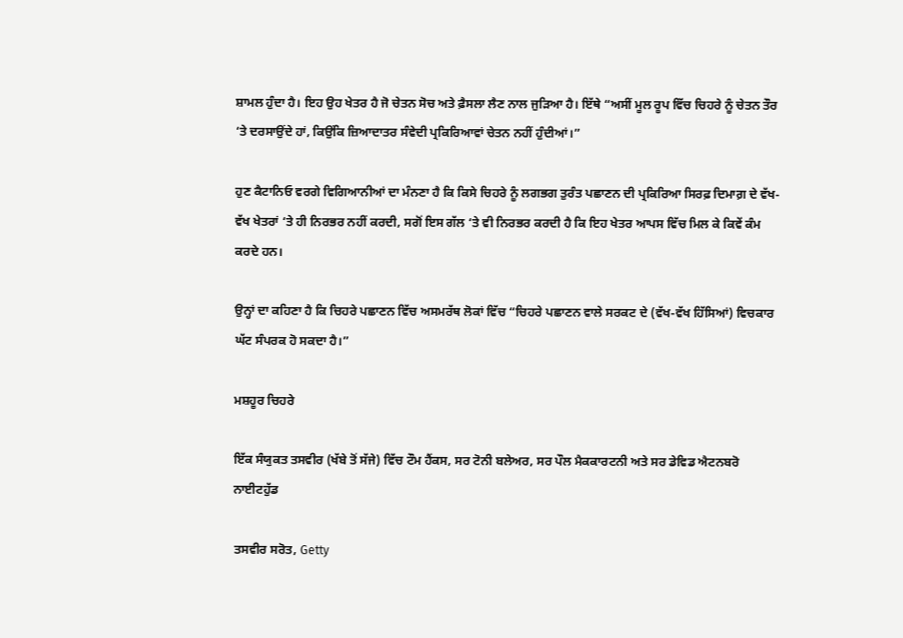ਸ਼ਾਮਲ ਹੁੰਦਾ ਹੈ। ਇਹ ਉਹ ਖੇਤਰ ਹੈ ਜੋ ਚੇਤਨ ਸੋਚ ਅਤੇ ਫ਼ੈਸਲਾ ਲੈਣ ਨਾਲ ਜੁੜਿਆ ਹੈ। ਇੱਥੇ “ਅਸੀਂ ਮੂਲ ਰੂਪ ਵਿੱਚ ਚਿਹਰੇ ਨੂੰ ਚੇਤਨ ਤੌਰ ‘ਤੇ ਦਰਸਾਉਂਦੇ ਹਾਂ, ਕਿਉਂਕਿ ਜ਼ਿਆਦਾਤਰ ਸੰਵੇਦੀ ਪ੍ਰਕਿਰਿਆਵਾਂ ਚੇਤਨ ਨਹੀਂ ਹੁੰਦੀਆਂ।”

ਹੁਣ ਕੈਟਾਨਿਓ ਵਰਗੇ ਵਿਗਿਆਨੀਆਂ ਦਾ ਮੰਨਣਾ ਹੈ ਕਿ ਕਿਸੇ ਚਿਹਰੇ ਨੂੰ ਲਗਭਗ ਤੁਰੰਤ ਪਛਾਣਨ ਦੀ ਪ੍ਰਕਿਰਿਆ ਸਿਰਫ਼ ਦਿਮਾਗ਼ ਦੇ ਵੱਖ-ਵੱਖ ਖੇਤਰਾਂ ‘ਤੇ ਹੀ ਨਿਰਭਰ ਨਹੀਂ ਕਰਦੀ, ਸਗੋਂ ਇਸ ਗੱਲ ‘ਤੇ ਵੀ ਨਿਰਭਰ ਕਰਦੀ ਹੈ ਕਿ ਇਹ ਖੇਤਰ ਆਪਸ ਵਿੱਚ ਮਿਲ ਕੇ ਕਿਵੇਂ ਕੰਮ ਕਰਦੇ ਹਨ।

ਉਨ੍ਹਾਂ ਦਾ ਕਹਿਣਾ ਹੈ ਕਿ ਚਿਹਰੇ ਪਛਾਣਨ ਵਿੱਚ ਅਸਮਰੱਥ ਲੋਕਾਂ ਵਿੱਚ “ਚਿਹਰੇ ਪਛਾਣਨ ਵਾਲੇ ਸਰਕਟ ਦੇ (ਵੱਖ-ਵੱਖ ਹਿੱਸਿਆਂ) ਵਿਚਕਾਰ ਘੱਟ ਸੰਪਰਕ ਹੋ ਸਕਦਾ ਹੈ।”

ਮਸ਼ਹੂਰ ਚਿਹਰੇ

ਇੱਕ ਸੰਯੁਕਤ ਤਸਵੀਰ (ਖੱਬੇ ਤੋਂ ਸੱਜੇ) ਵਿੱਚ ਟੌਮ ਹੈਂਕਸ, ਸਰ ਟੋਨੀ ਬਲੇਅਰ, ਸਰ ਪੌਲ ਮੈਕਕਾਰਟਨੀ ਅਤੇ ਸਰ ਡੇਵਿਡ ਐਟਨਬਰੋ ਨਾਈਟਹੁੱਡ

ਤਸਵੀਰ ਸਰੋਤ, Getty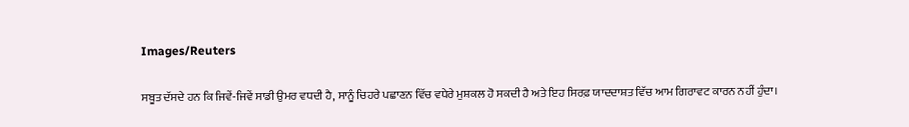Images/Reuters

ਸਬੂਤ ਦੱਸਦੇ ਹਨ ਕਿ ਜਿਵੇਂ-ਜਿਵੇਂ ਸਾਡੀ ਉਮਰ ਵਧਦੀ ਹੈ, ਸਾਨੂੰ ਚਿਹਰੇ ਪਛਾਣਨ ਵਿੱਚ ਵਧੇਰੇ ਮੁਸ਼ਕਲ ਹੋ ਸਕਦੀ ਹੈ ਅਤੇ ਇਹ ਸਿਰਫ਼ ਯਾਦਦਾਸ਼ਤ ਵਿੱਚ ਆਮ ਗਿਰਾਵਟ ਕਾਰਨ ਨਹੀਂ ਹੁੰਦਾ।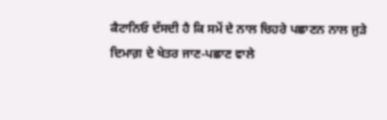ਕੈਟਾਨਿਓ ਦੱਸਦੀ ਹੈ ਕਿ ਸਮੇਂ ਦੇ ਨਾਲ ਚਿਹਰੇ ਪਛਾਣਨ ਨਾਲ ਜੁੜੇ ਦਿਮਾਗ਼ ਦੇ ਖੇਤਰ ਜਾਣ-ਪਛਾਣ ਵਾਲੇ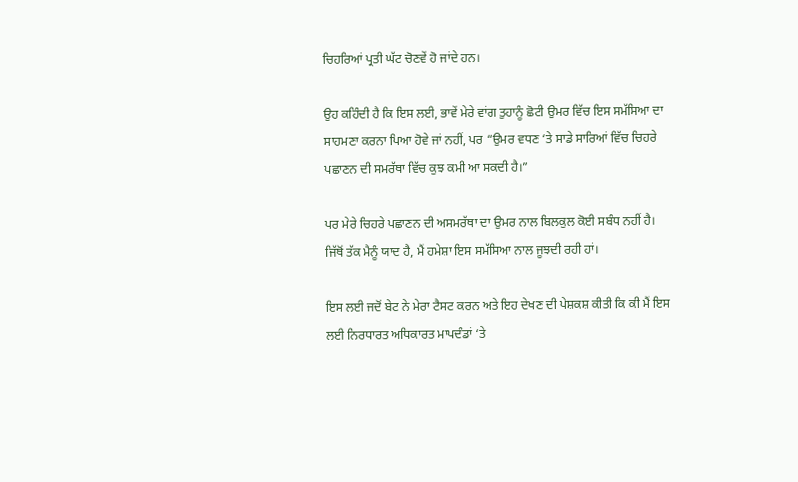ਚਿਹਰਿਆਂ ਪ੍ਰਤੀ ਘੱਟ ਚੋਣਵੇਂ ਹੋ ਜਾਂਦੇ ਹਨ।

ਉਹ ਕਹਿੰਦੀ ਹੈ ਕਿ ਇਸ ਲਈ, ਭਾਵੇਂ ਮੇਰੇ ਵਾਂਗ ਤੁਹਾਨੂੰ ਛੋਟੀ ਉਮਰ ਵਿੱਚ ਇਸ ਸਮੱਸਿਆ ਦਾ ਸਾਹਮਣਾ ਕਰਨਾ ਪਿਆ ਹੋਵੇ ਜਾਂ ਨਹੀਂ, ਪਰ “ਉਮਰ ਵਧਣ ‘ਤੇ ਸਾਡੇ ਸਾਰਿਆਂ ਵਿੱਚ ਚਿਹਰੇ ਪਛਾਣਨ ਦੀ ਸਮਰੱਥਾ ਵਿੱਚ ਕੁਝ ਕਮੀ ਆ ਸਕਦੀ ਹੈ।”

ਪਰ ਮੇਰੇ ਚਿਹਰੇ ਪਛਾਣਨ ਦੀ ਅਸਮਰੱਥਾ ਦਾ ਉਮਰ ਨਾਲ ਬਿਲਕੁਲ ਕੋਈ ਸਬੰਧ ਨਹੀਂ ਹੈ। ਜਿੱਥੋਂ ਤੱਕ ਮੈਨੂੰ ਯਾਦ ਹੈ, ਮੈਂ ਹਮੇਸ਼ਾ ਇਸ ਸਮੱਸਿਆ ਨਾਲ ਜੂਝਦੀ ਰਹੀ ਹਾਂ।

ਇਸ ਲਈ ਜਦੋਂ ਬੇਟ ਨੇ ਮੇਰਾ ਟੈਸਟ ਕਰਨ ਅਤੇ ਇਹ ਦੇਖਣ ਦੀ ਪੇਸ਼ਕਸ਼ ਕੀਤੀ ਕਿ ਕੀ ਮੈਂ ਇਸ ਲਈ ਨਿਰਧਾਰਤ ਅਧਿਕਾਰਤ ਮਾਪਦੰਡਾਂ ‘ਤੇ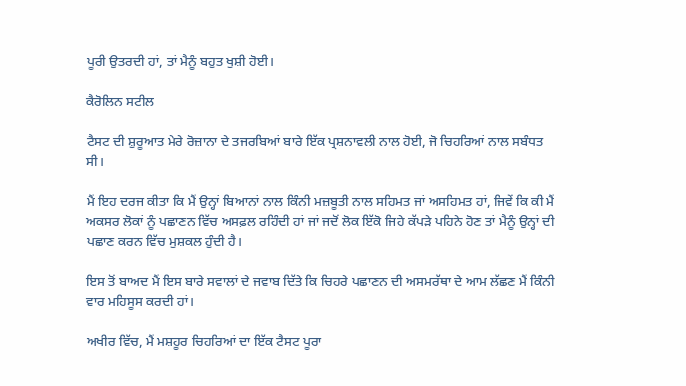ਪੂਰੀ ਉਤਰਦੀ ਹਾਂ, ਤਾਂ ਮੈਨੂੰ ਬਹੁਤ ਖੁਸ਼ੀ ਹੋਈ।

ਕੈਰੋਲਿਨ ਸਟੀਲ

ਟੈਸਟ ਦੀ ਸ਼ੁਰੂਆਤ ਮੇਰੇ ਰੋਜ਼ਾਨਾ ਦੇ ਤਜਰਬਿਆਂ ਬਾਰੇ ਇੱਕ ਪ੍ਰਸ਼ਨਾਵਲੀ ਨਾਲ ਹੋਈ, ਜੋ ਚਿਹਰਿਆਂ ਨਾਲ ਸਬੰਧਤ ਸੀ।

ਮੈਂ ਇਹ ਦਰਜ ਕੀਤਾ ਕਿ ਮੈਂ ਉਨ੍ਹਾਂ ਬਿਆਨਾਂ ਨਾਲ ਕਿੰਨੀ ਮਜ਼ਬੂਤੀ ਨਾਲ ਸਹਿਮਤ ਜਾਂ ਅਸਹਿਮਤ ਹਾਂ, ਜਿਵੇਂ ਕਿ ਕੀ ਮੈਂ ਅਕਸਰ ਲੋਕਾਂ ਨੂੰ ਪਛਾਣਨ ਵਿੱਚ ਅਸਫ਼ਲ ਰਹਿੰਦੀ ਹਾਂ ਜਾਂ ਜਦੋਂ ਲੋਕ ਇੱਕੋ ਜਿਹੇ ਕੱਪੜੇ ਪਹਿਨੇ ਹੋਣ ਤਾਂ ਮੈਨੂੰ ਉਨ੍ਹਾਂ ਦੀ ਪਛਾਣ ਕਰਨ ਵਿੱਚ ਮੁਸ਼ਕਲ ਹੁੰਦੀ ਹੈ।

ਇਸ ਤੋਂ ਬਾਅਦ ਮੈਂ ਇਸ ਬਾਰੇ ਸਵਾਲਾਂ ਦੇ ਜਵਾਬ ਦਿੱਤੇ ਕਿ ਚਿਹਰੇ ਪਛਾਣਨ ਦੀ ਅਸਮਰੱਥਾ ਦੇ ਆਮ ਲੱਛਣ ਮੈਂ ਕਿੰਨੀ ਵਾਰ ਮਹਿਸੂਸ ਕਰਦੀ ਹਾਂ।

ਅਖੀਰ ਵਿੱਚ, ਮੈਂ ਮਸ਼ਹੂਰ ਚਿਹਰਿਆਂ ਦਾ ਇੱਕ ਟੈਸਟ ਪੂਰਾ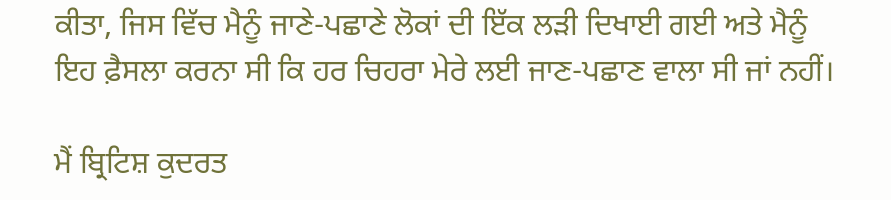ਕੀਤਾ, ਜਿਸ ਵਿੱਚ ਮੈਨੂੰ ਜਾਣੇ-ਪਛਾਣੇ ਲੋਕਾਂ ਦੀ ਇੱਕ ਲੜੀ ਦਿਖਾਈ ਗਈ ਅਤੇ ਮੈਨੂੰ ਇਹ ਫ਼ੈਸਲਾ ਕਰਨਾ ਸੀ ਕਿ ਹਰ ਚਿਹਰਾ ਮੇਰੇ ਲਈ ਜਾਣ-ਪਛਾਣ ਵਾਲਾ ਸੀ ਜਾਂ ਨਹੀਂ।

ਮੈਂ ਬ੍ਰਿਟਿਸ਼ ਕੁਦਰਤ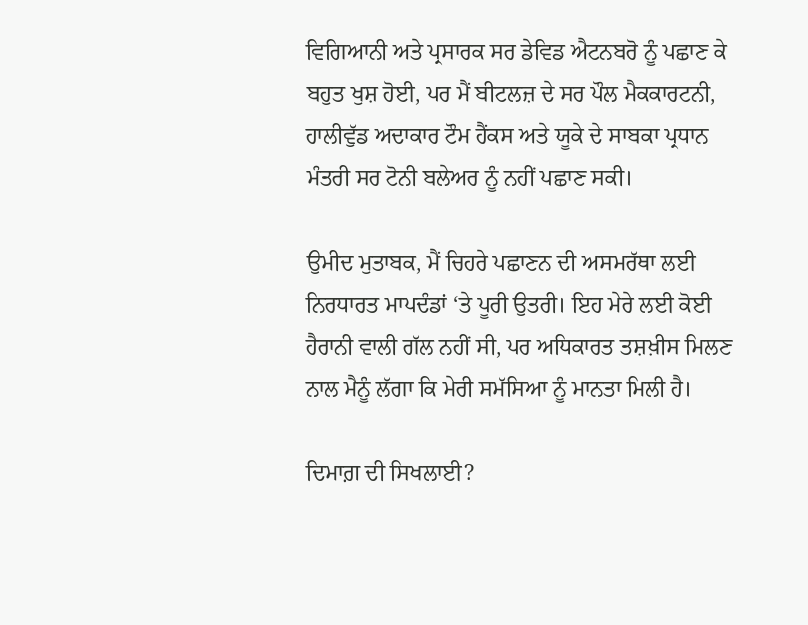ਵਿਗਿਆਨੀ ਅਤੇ ਪ੍ਰਸਾਰਕ ਸਰ ਡੇਵਿਡ ਐਟਨਬਰੋ ਨੂੰ ਪਛਾਣ ਕੇ ਬਹੁਤ ਖੁਸ਼ ਹੋਈ, ਪਰ ਮੈਂ ਬੀਟਲਜ਼ ਦੇ ਸਰ ਪੌਲ ਮੈਕਕਾਰਟਨੀ, ਹਾਲੀਵੁੱਡ ਅਦਾਕਾਰ ਟੌਮ ਹੈਂਕਸ ਅਤੇ ਯੂਕੇ ਦੇ ਸਾਬਕਾ ਪ੍ਰਧਾਨ ਮੰਤਰੀ ਸਰ ਟੋਨੀ ਬਲੇਅਰ ਨੂੰ ਨਹੀਂ ਪਛਾਣ ਸਕੀ।

ਉਮੀਦ ਮੁਤਾਬਕ, ਮੈਂ ਚਿਹਰੇ ਪਛਾਣਨ ਦੀ ਅਸਮਰੱਥਾ ਲਈ ਨਿਰਧਾਰਤ ਮਾਪਦੰਡਾਂ ‘ਤੇ ਪੂਰੀ ਉਤਰੀ। ਇਹ ਮੇਰੇ ਲਈ ਕੋਈ ਹੈਰਾਨੀ ਵਾਲੀ ਗੱਲ ਨਹੀਂ ਸੀ, ਪਰ ਅਧਿਕਾਰਤ ਤਸ਼ਖ਼ੀਸ ਮਿਲਣ ਨਾਲ ਮੈਨੂੰ ਲੱਗਾ ਕਿ ਮੇਰੀ ਸਮੱਸਿਆ ਨੂੰ ਮਾਨਤਾ ਮਿਲੀ ਹੈ।

ਦਿਮਾਗ਼ ਦੀ ਸਿਖਲਾਈ?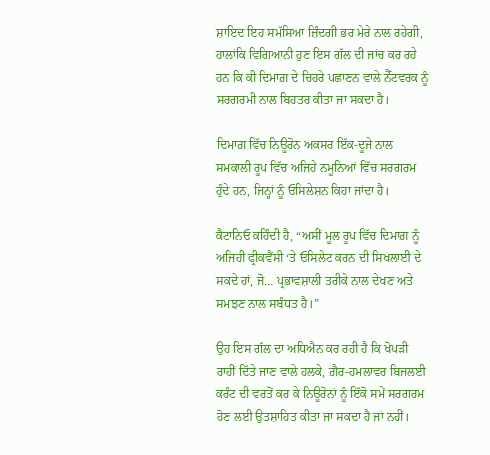ਸ਼ਾਇਦ ਇਹ ਸਮੱਸਿਆ ਜ਼ਿੰਦਗੀ ਭਰ ਮੇਰੇ ਨਾਲ ਰਹੇਗੀ, ਹਾਲਾਂਕਿ ਵਿਗਿਆਨੀ ਹੁਣ ਇਸ ਗੱਲ ਦੀ ਜਾਂਚ ਕਰ ਰਹੇ ਹਨ ਕਿ ਕੀ ਦਿਮਾਗ਼ ਦੇ ਚਿਹਰੇ ਪਛਾਣਨ ਵਾਲੇ ਨੈੱਟਵਰਕ ਨੂੰ ਸਰਗਰਮੀ ਨਾਲ ਬਿਹਤਰ ਕੀਤਾ ਜਾ ਸਕਦਾ ਹੈ।

ਦਿਮਾਗ਼ ਵਿੱਚ ਨਿਊਰੋਨ ਅਕਸਰ ਇੱਕ-ਦੂਜੇ ਨਾਲ ਸਮਕਾਲੀ ਰੂਪ ਵਿੱਚ ਅਜਿਹੇ ਨਮੂਨਿਆਂ ਵਿੱਚ ਸਰਗਰਮ ਹੁੰਦੇ ਹਨ, ਜਿਨ੍ਹਾਂ ਨੂੰ ਓਸਿਲੇਸ਼ਨ ਕਿਹਾ ਜਾਂਦਾ ਹੈ।

ਕੈਟਾਨਿਓ ਕਹਿੰਦੀ ਹੈ, “ਅਸੀਂ ਮੂਲ ਰੂਪ ਵਿੱਚ ਦਿਮਾਗ਼ ਨੂੰ ਅਜਿਹੀ ਫ੍ਰੀਕਵੈਂਸੀ ‘ਤੇ ਓਸਿਲੇਟ ਕਰਨ ਦੀ ਸਿਖਲਾਈ ਦੇ ਸਕਦੇ ਹਾਂ, ਜੋ… ਪ੍ਰਭਾਵਸ਼ਾਲੀ ਤਰੀਕੇ ਨਾਲ ਦੇਖਣ ਅਤੇ ਸਮਝਣ ਨਾਲ ਸਬੰਧਤ ਹੈ।”

ਉਹ ਇਸ ਗੱਲ ਦਾ ਅਧਿਐਨ ਕਰ ਰਹੀ ਹੈ ਕਿ ਖੋਪੜੀ ਰਾਹੀਂ ਦਿੱਤੇ ਜਾਣ ਵਾਲੇ ਹਲਕੇ, ਗ਼ੈਰ-ਹਮਲਾਵਰ ਬਿਜਲਈ ਕਰੰਟ ਦੀ ਵਰਤੋਂ ਕਰ ਕੇ ਨਿਊਰੋਨਾਂ ਨੂੰ ਇੱਕੋ ਸਮੇਂ ਸਰਗਰਮ ਹੋਣ ਲਈ ਉਤਸ਼ਾਹਿਤ ਕੀਤਾ ਜਾ ਸਕਦਾ ਹੈ ਜਾਂ ਨਹੀਂ।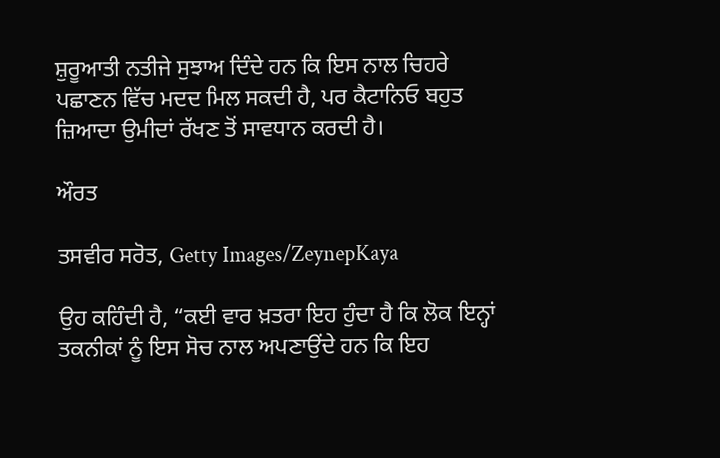ਸ਼ੁਰੂਆਤੀ ਨਤੀਜੇ ਸੁਝਾਅ ਦਿੰਦੇ ਹਨ ਕਿ ਇਸ ਨਾਲ ਚਿਹਰੇ ਪਛਾਣਨ ਵਿੱਚ ਮਦਦ ਮਿਲ ਸਕਦੀ ਹੈ, ਪਰ ਕੈਟਾਨਿਓ ਬਹੁਤ ਜ਼ਿਆਦਾ ਉਮੀਦਾਂ ਰੱਖਣ ਤੋਂ ਸਾਵਧਾਨ ਕਰਦੀ ਹੈ।

ਔਰਤ

ਤਸਵੀਰ ਸਰੋਤ, Getty Images/ZeynepKaya

ਉਹ ਕਹਿੰਦੀ ਹੈ, “ਕਈ ਵਾਰ ਖ਼ਤਰਾ ਇਹ ਹੁੰਦਾ ਹੈ ਕਿ ਲੋਕ ਇਨ੍ਹਾਂ ਤਕਨੀਕਾਂ ਨੂੰ ਇਸ ਸੋਚ ਨਾਲ ਅਪਣਾਉਂਦੇ ਹਨ ਕਿ ਇਹ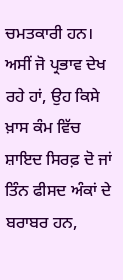ਚਮਤਕਾਰੀ ਹਨ। ਅਸੀਂ ਜੋ ਪ੍ਰਭਾਵ ਦੇਖ ਰਹੇ ਹਾਂ, ਉਹ ਕਿਸੇ ਖ਼ਾਸ ਕੰਮ ਵਿੱਚ ਸ਼ਾਇਦ ਸਿਰਫ਼ ਦੋ ਜਾਂ ਤਿੰਨ ਫੀਸਦ ਅੰਕਾਂ ਦੇ ਬਰਾਬਰ ਹਨ,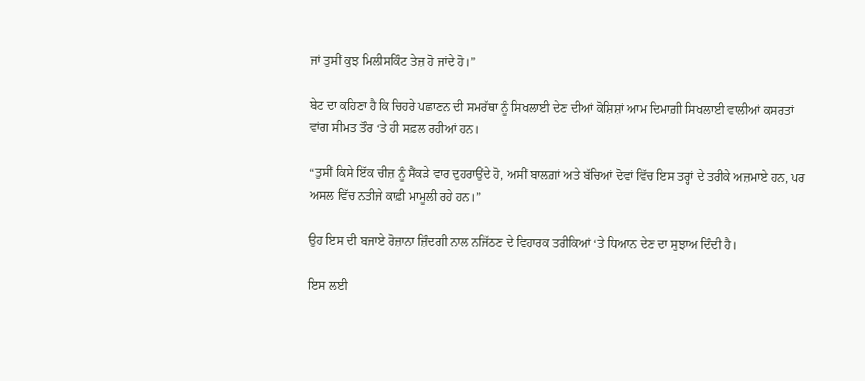ਜਾਂ ਤੁਸੀਂ ਕੁਝ ਮਿਲੀਸਕਿੰਟ ਤੇਜ਼ ਹੋ ਜਾਂਦੇ ਹੋ।”

ਬੇਟ ਦਾ ਕਹਿਣਾ ਹੈ ਕਿ ਚਿਹਰੇ ਪਛਾਣਨ ਦੀ ਸਮਰੱਥਾ ਨੂੰ ਸਿਖਲਾਈ ਦੇਣ ਦੀਆਂ ਕੋਸ਼ਿਸ਼ਾਂ ਆਮ ਦਿਮਾਗ਼ੀ ਸਿਖਲਾਈ ਵਾਲੀਆਂ ਕਸਰਤਾਂ ਵਾਂਗ ਸੀਮਤ ਤੌਰ ‘ਤੇ ਹੀ ਸਫ਼ਲ ਰਹੀਆਂ ਹਨ।

“ਤੁਸੀਂ ਕਿਸੇ ਇੱਕ ਚੀਜ਼ ਨੂੰ ਸੈਂਕੜੇ ਵਾਰ ਦੁਹਰਾਉਂਦੇ ਹੋ, ਅਸੀਂ ਬਾਲਗ਼ਾਂ ਅਤੇ ਬੱਚਿਆਂ ਦੋਵਾਂ ਵਿੱਚ ਇਸ ਤਰ੍ਹਾਂ ਦੇ ਤਰੀਕੇ ਅਜ਼ਮਾਏ ਹਨ, ਪਰ ਅਸਲ ਵਿੱਚ ਨਤੀਜੇ ਕਾਫ਼ੀ ਮਾਮੂਲੀ ਰਹੇ ਹਨ।”

ਉਹ ਇਸ ਦੀ ਬਜਾਏ ਰੋਜ਼ਾਨਾ ਜ਼ਿੰਦਗੀ ਨਾਲ ਨਜਿੱਠਣ ਦੇ ਵਿਹਾਰਕ ਤਰੀਕਿਆਂ ‘ਤੇ ਧਿਆਨ ਦੇਣ ਦਾ ਸੁਝਾਅ ਦਿੰਦੀ ਹੈ।

ਇਸ ਲਈ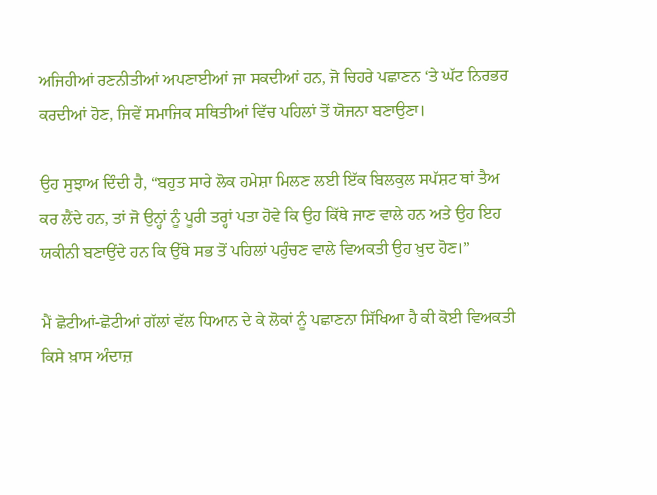ਅਜਿਹੀਆਂ ਰਣਨੀਤੀਆਂ ਅਪਣਾਈਆਂ ਜਾ ਸਕਦੀਆਂ ਹਨ, ਜੋ ਚਿਹਰੇ ਪਛਾਣਨ ‘ਤੇ ਘੱਟ ਨਿਰਭਰ ਕਰਦੀਆਂ ਹੋਣ, ਜਿਵੇਂ ਸਮਾਜਿਕ ਸਥਿਤੀਆਂ ਵਿੱਚ ਪਹਿਲਾਂ ਤੋਂ ਯੋਜਨਾ ਬਣਾਉਣਾ।

ਉਹ ਸੁਝਾਅ ਦਿੰਦੀ ਹੈ, “ਬਹੁਤ ਸਾਰੇ ਲੋਕ ਹਮੇਸ਼ਾ ਮਿਲਣ ਲਈ ਇੱਕ ਬਿਲਕੁਲ ਸਪੱਸ਼ਟ ਥਾਂ ਤੈਅ ਕਰ ਲੈਂਦੇ ਹਨ, ਤਾਂ ਜੋ ਉਨ੍ਹਾਂ ਨੂੰ ਪੂਰੀ ਤਰ੍ਹਾਂ ਪਤਾ ਹੋਵੇ ਕਿ ਉਹ ਕਿੱਥੇ ਜਾਣ ਵਾਲੇ ਹਨ ਅਤੇ ਉਹ ਇਹ ਯਕੀਨੀ ਬਣਾਉਂਦੇ ਹਨ ਕਿ ਉੱਥੇ ਸਭ ਤੋਂ ਪਹਿਲਾਂ ਪਹੁੰਚਣ ਵਾਲੇ ਵਿਅਕਤੀ ਉਹ ਖ਼ੁਦ ਹੋਣ।”

ਮੈਂ ਛੋਟੀਆਂ-ਛੋਟੀਆਂ ਗੱਲਾਂ ਵੱਲ ਧਿਆਨ ਦੇ ਕੇ ਲੋਕਾਂ ਨੂੰ ਪਛਾਣਨਾ ਸਿੱਖਿਆ ਹੈ ਕੀ ਕੋਈ ਵਿਅਕਤੀ ਕਿਸੇ ਖ਼ਾਸ ਅੰਦਾਜ਼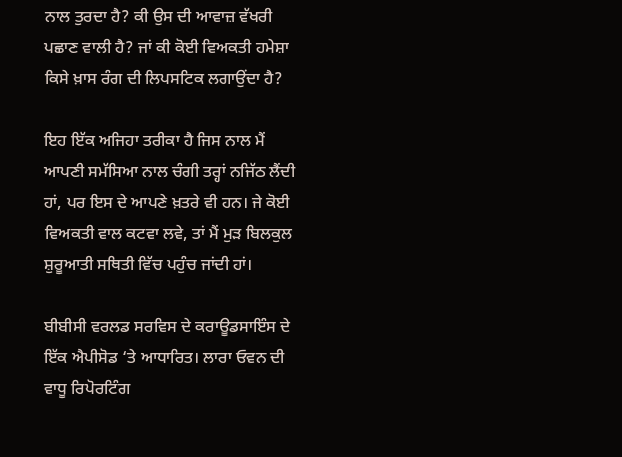ਨਾਲ ਤੁਰਦਾ ਹੈ? ਕੀ ਉਸ ਦੀ ਆਵਾਜ਼ ਵੱਖਰੀ ਪਛਾਣ ਵਾਲੀ ਹੈ? ਜਾਂ ਕੀ ਕੋਈ ਵਿਅਕਤੀ ਹਮੇਸ਼ਾ ਕਿਸੇ ਖ਼ਾਸ ਰੰਗ ਦੀ ਲਿਪਸਟਿਕ ਲਗਾਉਂਦਾ ਹੈ?

ਇਹ ਇੱਕ ਅਜਿਹਾ ਤਰੀਕਾ ਹੈ ਜਿਸ ਨਾਲ ਮੈਂ ਆਪਣੀ ਸਮੱਸਿਆ ਨਾਲ ਚੰਗੀ ਤਰ੍ਹਾਂ ਨਜਿੱਠ ਲੈਂਦੀ ਹਾਂ, ਪਰ ਇਸ ਦੇ ਆਪਣੇ ਖ਼ਤਰੇ ਵੀ ਹਨ। ਜੇ ਕੋਈ ਵਿਅਕਤੀ ਵਾਲ ਕਟਵਾ ਲਵੇ, ਤਾਂ ਮੈਂ ਮੁੜ ਬਿਲਕੁਲ ਸ਼ੁਰੂਆਤੀ ਸਥਿਤੀ ਵਿੱਚ ਪਹੁੰਚ ਜਾਂਦੀ ਹਾਂ।

ਬੀਬੀਸੀ ਵਰਲਡ ਸਰਵਿਸ ਦੇ ਕਰਾਊਡਸਾਇੰਸ ਦੇ ਇੱਕ ਐਪੀਸੋਡ ‘ਤੇ ਆਧਾਰਿਤ। ਲਾਰਾ ਓਵਨ ਦੀ ਵਾਧੂ ਰਿਪੋਰਟਿੰਗ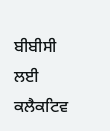ਬੀਬੀਸੀ ਲਈ ਕਲੈਕਟਿਵ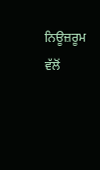ਨਿਊਜ਼ਰੂਮ ਵੱਲੋਂ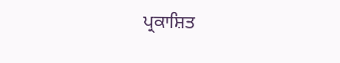ਪ੍ਰਕਾਸ਼ਿਤ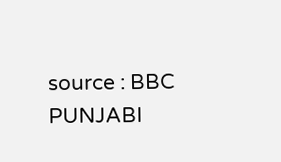source : BBC PUNJABI